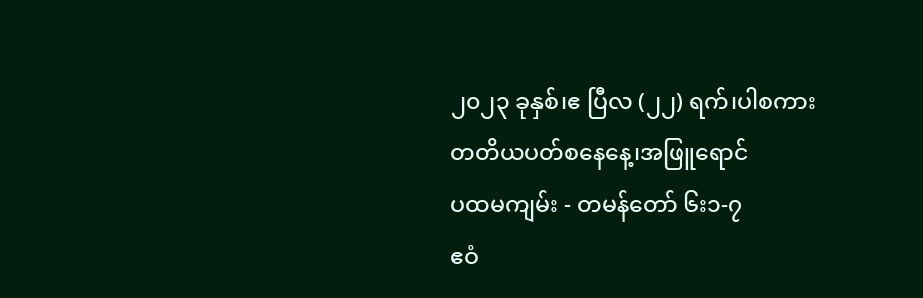၂၀၂၃ ခုနှစ်၊ဧ ပြီလ (၂၂) ရက်၊ပါစကားတတိယပတ်စနေနေ့၊အဖြူရောင်
ပထမကျမ်း - တမန်တော် ၆း၁-၇
ဧဝံ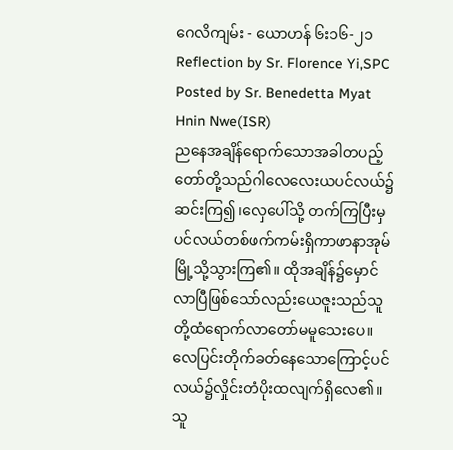ဂေလိကျမ်း - ယောဟန် ၆း၁၆-၂၁
Reflection by Sr. Florence Yi,SPC
Posted by Sr. Benedetta Myat Hnin Nwe(ISR)
ညနေအချိန်ရောက်သောအခါတပည့်တော်တို့သည်ဂါလေလေးယပင်လယ်၌ဆင်းကြ၍၊လှေပေါ်သို့ တက်ကြပြီးမှပင်လယ်တစ်ဖက်ကမ်းရှိကာဖာနာအုမ်မြို့သို့သွားကြ၏။ ထိုအချိန်၌မှောင်လာပြီဖြစ်သော်လည်းယေဇူးသည်သူတို့ထံရောက်လာတော်မမူသေးပေ။လေပြင်းတိုက်ခတ်နေသောကြောင့်ပင်လယ်၌လှိုင်းတံပိုးထလျက်ရှိလေ၏။သူ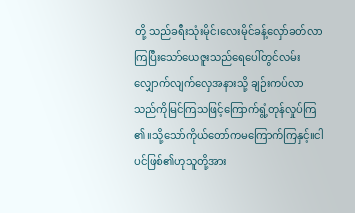တို့ သည်ခရီးသုံးမိုင်၊လေးမိုင်ခန့်လှော်ခတ်လာကြပြီးသော်ယေဇူးသည်ရေပေါ်တွင်လမ်းလျှောက်လျက်လှေအနားသို့ ချဉ်းကပ်လာသည်ကိုမြင်ကြသဖြင့်ကြောက်ရွံ့တုန်လှုပ်ကြ ၏။သို့သော်ကိုယ်တော်ကမကြောက်ကြနှင့်။ငါပင်ဖြစ်၏ဟုသူတို့အား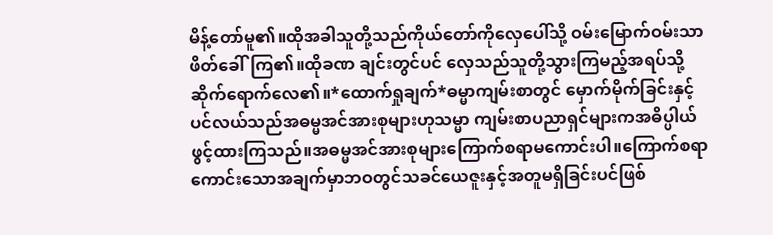မိန့်တော်မူ၏။ထိုအခါသူတို့သည်ကိုယ်တော်ကိုလှေပေါ်သို့ ဝမ်းမြောက်ဝမ်းသာဖိတ်ခေါ်ကြ၏။ထိုခဏ ချင်းတွင်ပင် လှေသည်သူတို့သွားကြမည့်အရပ်သို့ ဆိုက်ရောက်လေ၏။*ထောက်ရှုချက်*ဓမ္မာကျမ်းစာတွင် မှောက်မိုက်ခြင်းနှင့်ပင်လယ်သည်အဓမ္မအင်အားစုများဟုသမ္မာ ကျမ်းစာပညာရှင်များကအဓိပ္ပါယ်ဖွင့်ထားကြသည်။အဓမ္မအင်အားစုများကြောက်စရာမကောင်းပါ။ကြောက်စရာကောင်းသောအချက်မှာဘဝတွင်သခင်ယေဇူးနှင့်အတူမရှိခြင်းပင်ဖြစ်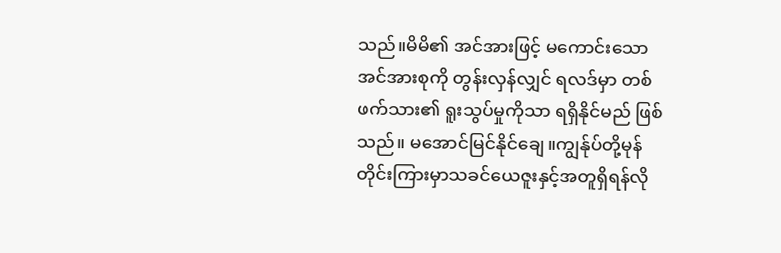သည်။မိမိ၏ အင်အားဖြင့် မကောင်းသောအင်အားစုကို တွန်းလှန်လျှင် ရလဒ်မှာ တစ်ဖက်သား၏ ရူးသွပ်မှုကိုသာ ရရှိနိုင်မည် ဖြစ်သည်။ မအောင်မြင်နိုင်ချေ။ကျွန်ုပ်တို့မုန်တိုင်းကြားမှာသခင်ယေဇူးနှင့်အတူရှိရန်လို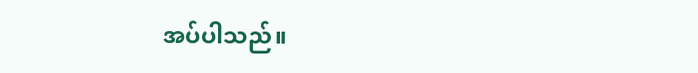အပ်ပါသည်။